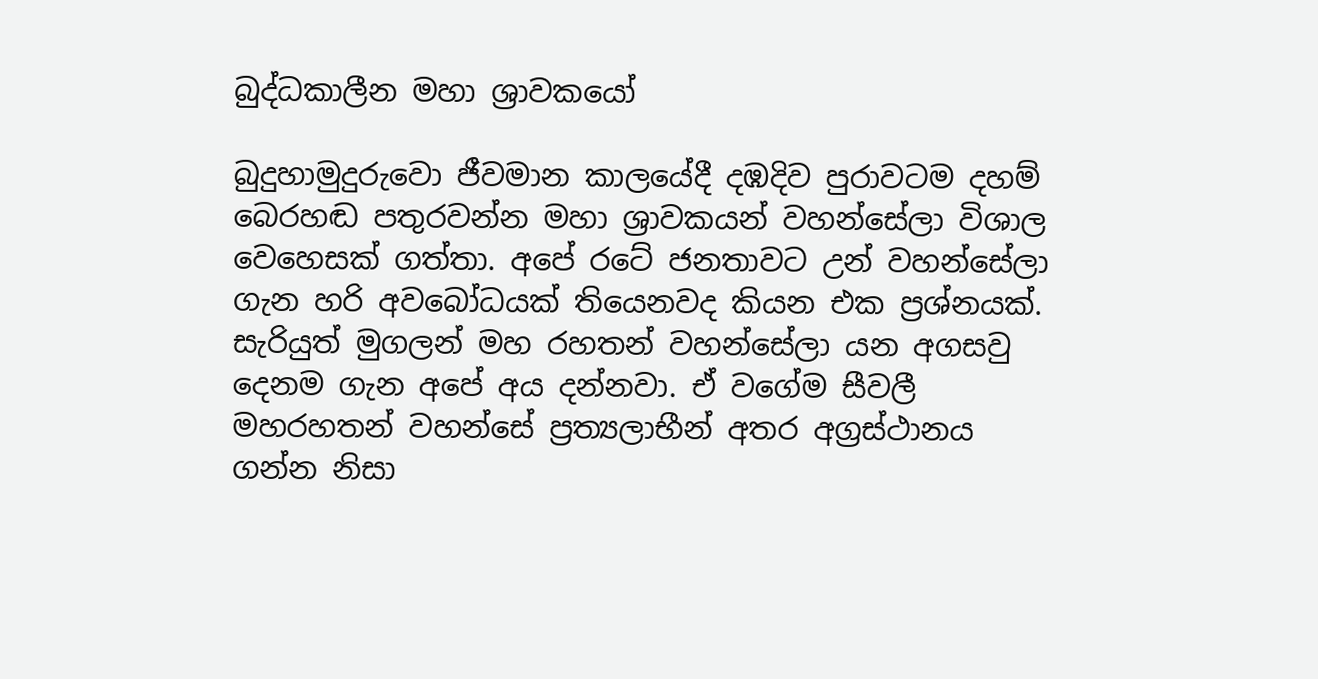බුද්ධකාලීන මහා ශ්‍රාවකයෝ

බුදුහාමුදුරුවො ජීවමාන කාලයේදී දඹදිව පුරාවටම දහම් බෙරහඬ පතුරවන්න මහා ශ්‍රාවකයන් වහන්සේලා විශාල වෙහෙසක් ගත්තා. අපේ රටේ ජනතාවට උන් වහන්සේලා ගැන හරි අවබෝධයක් තියෙනවද කියන එක ප්‍රශ්නයක්. සැරියුත් මුගලන් මහ රහතන් වහන්සේලා යන අගසවු දෙනම ගැන අපේ අය දන්නවා. ඒ වගේම සීවලී මහරහතන් වහන්සේ ප්‍රත්‍යලාභීන් අතර අග්‍රස්ථානය ගන්න නිසා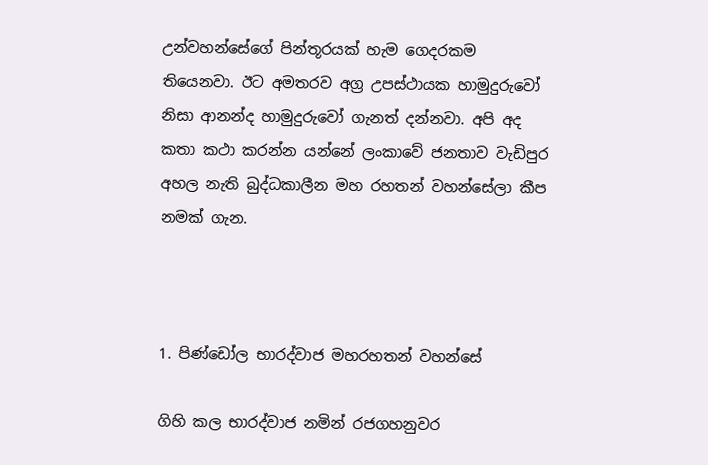උන්වහන්සේගේ පින්තූරයක් හැම ගෙදරකම තියෙනවා. ඊට අමතරව අග්‍ර උපස්ථායක හාමුදුරුවෝ නිසා ආනන්ද හාමුදුරුවෝ ගැනත් දන්නවා. අපි අද කතා කථා කරන්න යන්නේ ලංකාවේ ජනතාව වැඩිපුර අහල නැති බුද්ධකාලීන මහ රහතන් වහන්සේලා කීප නමක් ගැන.



1. පිණ්ඩෝල භාරද්වාජ මහරහතන් වහන්සේ

ගිහි කල භාරද්වාජ නමින් රජගහනුවර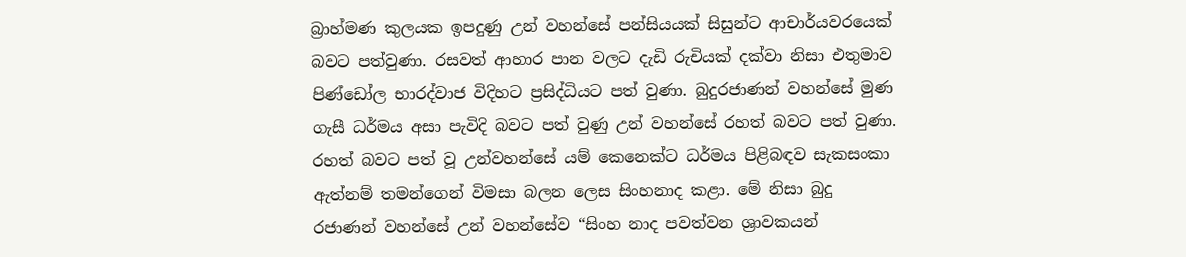බ්‍රාහ්මණ කුලයක ඉපදුණු උන් වහන්සේ පන්සියයක් සිසුන්ට ආචාර්යවරයෙක් බවට පත්වුණා. රසවත් ආහාර පාන වලට දැඩි රුචියක් දක්වා නිසා එතුමාව පිණ්ඩෝල භාරද්වාජ විදිහට ප්‍රසිද්ධියට පත් වුණා. බුදුරජාණන් වහන්සේ මුණ ගැසී ධර්මය අසා පැවිදි බවට පත් වුණු උන් වහන්සේ රහත් බවට පත් වුණා. රහත් බවට පත් වූ උන්වහන්සේ යම් කෙනෙක්ට ධර්මය පිළිබඳව සැකසංකා ඇත්නම් තමන්ගෙන් විමසා බලන ලෙස සිංහනාද කළා. මේ නිසා බුදු රජාණන් වහන්සේ උන් වහන්සේව “සිංහ නාද පවත්වන ශ්‍රාවකයන්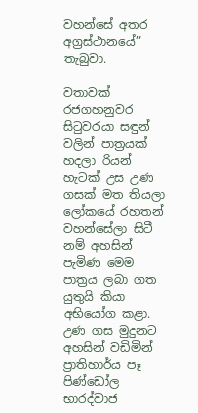වහන්සේ අතර අග්‍රස්ථානයේ” තැබුවා.

වතාවක් රජගහනුවර සිටුවරයා සඳුන් වලින් පාත්‍රයක් හදලා රියන් හැටක් උස උණ ගසක් මත තියලා ලෝකයේ රහතන් වහන්සේලා සිටී නම් අහසින් පැමිණ මෙම පාත්‍රය ලබා ගත යුතුයි කියා අභියෝග කළා. උණ ගස මුදුනට අහසින් වඩිමින් ප්‍රාතිහාර්ය පෑ පිණ්ඩෝල භාරද්වාජ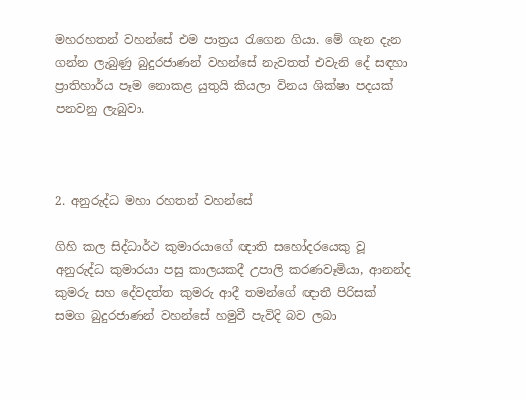මහරහතන් වහන්සේ එම පාත්‍රය රැගෙන ගියා. මේ ගැන දැන ගන්න ලැබුණු බුදුරජාණන් වහන්සේ නැවතත් එවැනි දේ සඳහා ප්‍රාතිහාර්ය පෑම නොකළ යුතුයි කියලා විනය ශික්ෂා පදයක් පනවනු ලැබුවා.



2. අනුරුද්ධ මහා රහතන් වහන්සේ

ගිහි කල සිද්ධාර්ථ කුමාරයාගේ ඥාති සහෝදරයෙකු වූ අනුරුද්ධ කුමාරයා පසු කාලයකදී උපාලි කරණවෑමියා, ආනන්ද කුමරු සහ දේවදත්ත කුමරු ආදී තමන්ගේ ඥාතී පිරිසක් සමග බුදුරජාණන් වහන්සේ හමුවී පැවිදි බව ලබා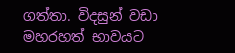ගත්තා. විදසුන් වඩා මහරහත් භාවයට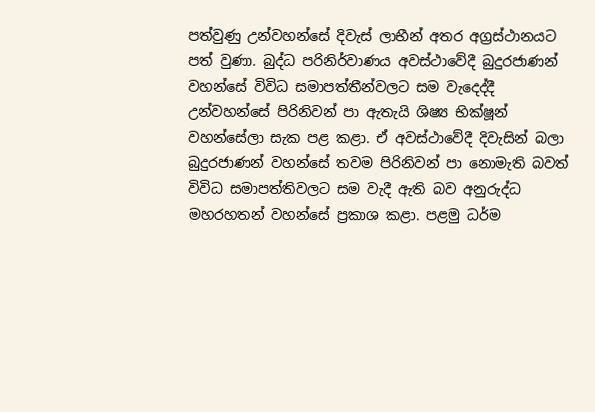පත්වුණු උන්වහන්සේ දිවැස් ලාභීන් අතර අග්‍රස්ථානයට පත් වුණා. බුද්ධ පරිනිර්වාණය අවස්ථාවේදී බුදුරජාණන් වහන්සේ විවිධ සමාපත්තීන්වලට සම වැදෙද්දී උන්වහන්සේ පිරිනිවන් පා ඇතැයි ශිෂ්‍ය භික්ෂූන් වහන්සේලා සැක පළ කළා. ඒ අවස්ථාවේදී දිවැසින් බලා බුදුරජාණන් වහන්සේ තවම පිරිනිවන් පා නොමැති බවත් විවිධ සමාපත්තිවලට සම වැදී ඇති බව අනුරුද්ධ මහරහතන් වහන්සේ ප්‍රකාශ කළා. පළමු ධර්ම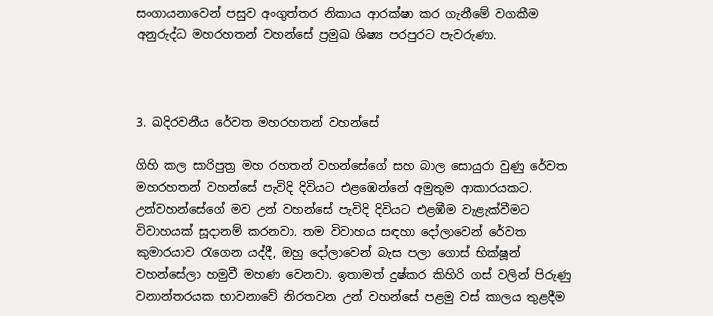සංගායනාවෙන් පසුව අංගුත්තර නිකාය ආරක්ෂා කර ගැනීමේ වගකීම අනුරුද්ධ මහරහතන් වහන්සේ ප්‍රමුඛ ශිෂ්‍ය පරපුරට පැවරුණා.



3. ඛදිරවනීය රේවත මහරහතන් වහන්සේ

ගිහි කල සාරිපුත්‍ර මහ රහතන් වහන්සේගේ සහ බාල සොයුරා වුණු රේවත මහරහතන් වහන්සේ පැවිදි දිවියට එළඹෙන්නේ අමුතුම ආකාරයකට. උන්වහන්සේගේ මව උන් වහන්සේ පැවිදි දිවියට එළඹීම වැළැක්වීමට විවාහයක් සූදානම් කරනවා. තම විවාහය සඳහා දෝලාවෙන් රේවත කුමාරයාව රැගෙන යද්දී, ඔහු දෝලාවෙන් බැස පලා ගොස් භික්ෂූන් වහන්සේලා හමුවී මහණ වෙනවා. ඉතාමත් දුෂ්කර කිහිරි ගස් වලින් පිරුණු වනාන්තරයක භාවනාවේ නිරතවන උන් වහන්සේ පළමු වස් කාලය තුළදීම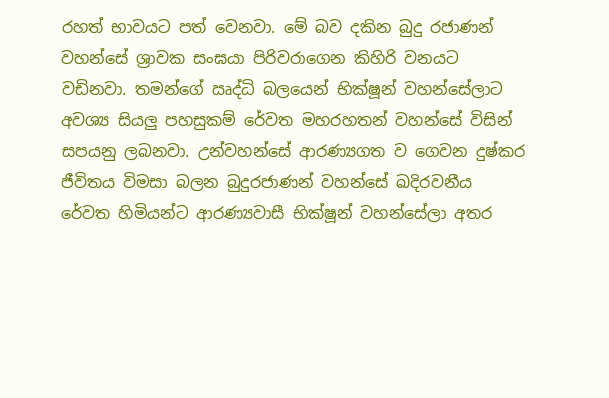රහත් භාවයට පත් වෙනවා. මේ බව දකින බුදු රජාණන් වහන්සේ ශ්‍රාවක සංඝයා පිරිවරාගෙන කිහිරි වනයට වඩිනවා. තමන්ගේ ඍද්ධි බලයෙන් භික්ෂූන් වහන්සේලාට අවශ්‍ය සියලු පහසුකම් රේවත මහරහතන් වහන්සේ විසින් සපයනු ලබනවා. උන්වහන්සේ ආරණ්‍යගත ව ගෙවන දුෂ්කර ජීවිතය විමසා බලන බුදුරජාණන් වහන්සේ ඛදිරවනීය රේවත හිමියන්ට ආරණ්‍යවාසී භික්ෂූන් වහන්සේලා අතර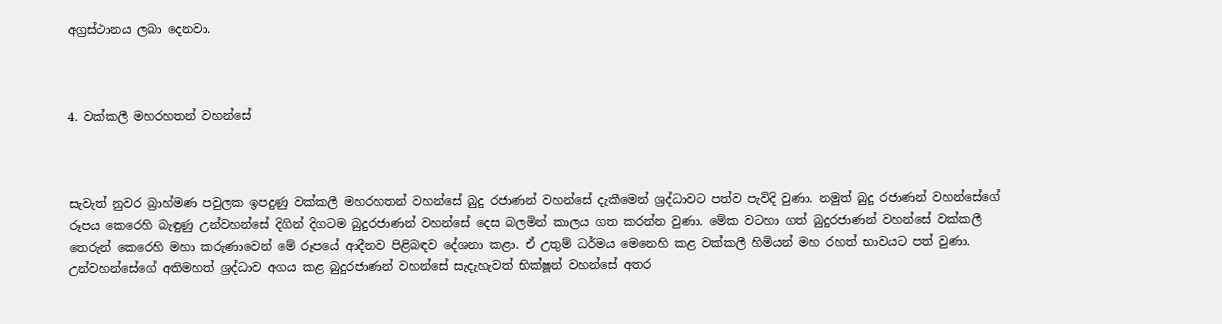අග්‍රස්ථානය ලබා දෙනවා.



4. වක්කලී මහරහතන් වහන්සේ



සැවැත් නුවර බ්‍රාහ්මණ පවුලක ඉපදුණු වක්කලී මහරහතන් වහන්සේ බුදු රජාණන් වහන්සේ දැකීමෙන් ශ්‍රද්ධාවට පත්ව පැවිදි වුණා. නමුත් බුදු රජාණන් වහන්සේගේ රූපය කෙරෙහි බැඳුණු උන්වහන්සේ දිගින් දිගටම බුදුරජාණන් වහන්සේ දෙස බලමින් කාලය ගත කරන්න වුණා. මේක වටහා ගත් බුදුරජාණන් වහන්සේ වක්කලී තෙරුන් කෙරෙහි මහා කරුණාවෙන් මේ රූපයේ ආදීනව පිළිබඳව දේශනා කළා. ඒ උතුම් ධර්මය මෙනෙහි කළ වක්කලී හිමියන් මහ රහත් භාවයට පත් වුණා. උන්වහන්සේගේ අතිමහත් ශ්‍රද්ධාව අගය කළ බුදුරජාණන් වහන්සේ සැදැහැවත් භික්ෂූන් වහන්සේ අතර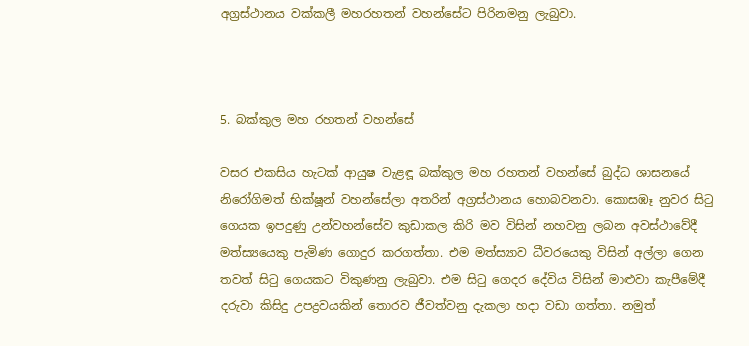අග්‍රස්ථානය වක්කලී මහරහතන් වහන්සේට පිරිනමනු ලැබුවා.



5. බක්කුල මහ රහතන් වහන්සේ

වසර එකසිය හැටක් ආයුෂ වැළඳූ බක්කුල මහ රහතන් වහන්සේ බුද්ධ ශාසනයේ නිරෝගිමත් භික්ෂූන් වහන්සේලා අතරින් අග්‍රස්ථානය හොබවනවා. කොසඹෑ නුවර සිටු ගෙයක ඉපදුණු උන්වහන්සේව කුඩාකල කිරි මව විසින් නහවනු ලබන අවස්ථාවේදී මත්ස්‍යයෙකු පැමිණ ගොදුර කරගත්තා. එම මත්ස්‍යාව ධීවරයෙකු විසින් අල්ලා ගෙන තවත් සිටු ගෙයකට විකුණනු ලැබුවා. එම සිටු ගෙදර දේවිය විසින් මාළුවා කැපීමේදී දරුවා කිසිදු උපද්‍රවයකින් තොරව ජීවත්වනු දැකලා හදා වඩා ගත්තා. නමුත්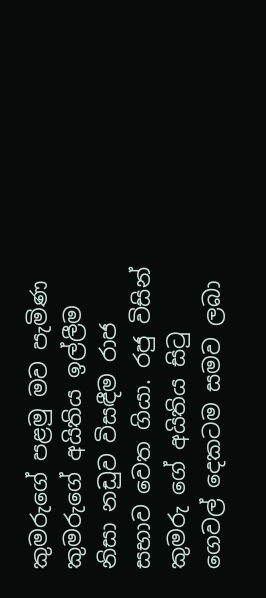කුමරුගේ පළමු මව පැමිණ කුමරුගේ අයිතිය ඉල්ලීම නිසා නඩුව විසඳීම රාජ සභාව වෙත ගියා. රජු විසින් කුමරු ගේ අයිතිය සිටු ගෙවල් දෙකටම සමව ලබා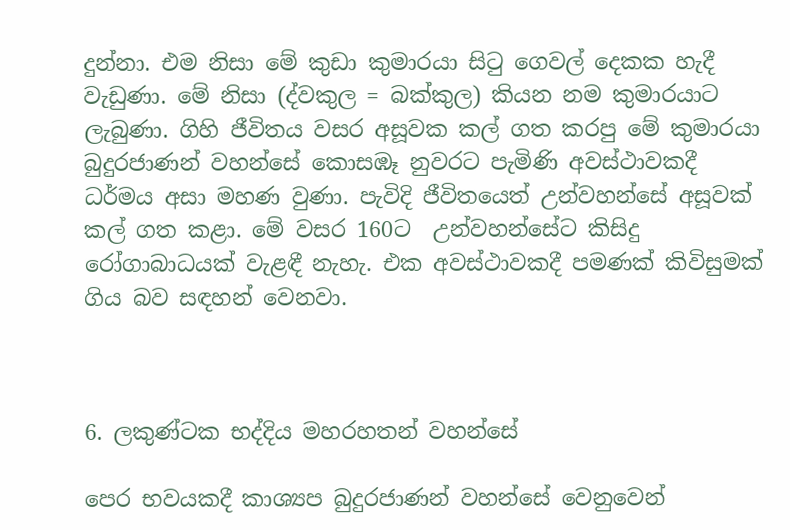දුන්නා. එම නිසා මේ කුඩා කුමාරයා සිටු ගෙවල් දෙකක හැදී වැඩුණා. මේ නිසා (ද්වකුල = බක්කුල) කියන නම කුමාරයාට ලැබුණා. ගිහි ජීවිතය වසර අසූවක කල් ගත කරපු මේ කුමාරයා බුදුරජාණන් වහන්සේ කොසඹෑ නුවරට පැමිණි අවස්ථාවකදී ධර්මය අසා මහණ වුණා. පැවිදි ජීවිතයෙත් උන්වහන්සේ අසූවක් කල් ගත කළා. මේ වසර 160ට  උන්වහන්සේට කිසිදු රෝගාබාධයක් වැළඳී නැහැ. එක අවස්ථාවකදී පමණක් කිවිසුමක් ගිය බව සඳහන් වෙනවා.



6. ලකුණ්ටක භද්දිය මහරහතන් වහන්සේ

පෙර භවයකදී කාශ්‍යප බුදුරජාණන් වහන්සේ වෙනුවෙන්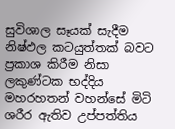සුවිශාල සෑයක් සැදීම නිෂ්ඵල කටයුත්තක් බවට ප්‍රකාශ කිරීම නිසා ලකුණ්ටක භද්දිය මහරහතන් වහන්සේ මිටි ශරීර ඇතිව උප්පත්තිය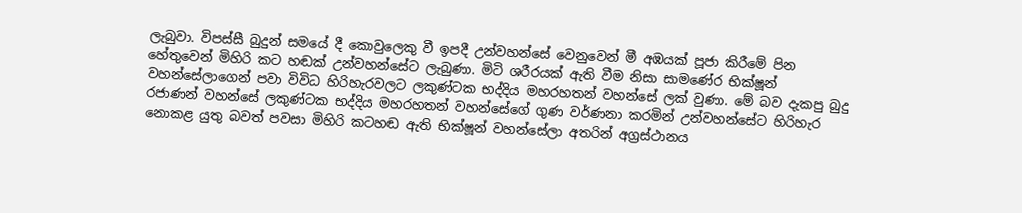ලැබුවා. විපස්සී බුදුන් සමයේ දී කොවුලෙකු වී ඉපදී උන්වහන්සේ වෙනුවෙන් මී අඹයක් පූජා කිරීමේ පින හේතුවෙන් මිහිරි කට හඬක් උන්වහන්සේට ලැබුණා. මිටි ශරීරයක් ඇති වීම නිසා සාමණේර භික්ෂූන් වහන්සේලාගෙන් පවා විවිධ හිරිහැරවලට ලකුණ්ටක භද්දිය මහරහතන් වහන්සේ ලක් වුණා. මේ බව දැකපු බුදු රජාණන් වහන්සේ ලකුණ්ටක භද්දිය මහරහතන් වහන්සේගේ ගුණ වර්ණනා කරමින් උන්වහන්සේට හිරිහැර නොකළ යුතු බවත් පවසා මිහිරි කටහඬ ඇති භික්ෂූන් වහන්සේලා අතරින් අග්‍රස්ථානය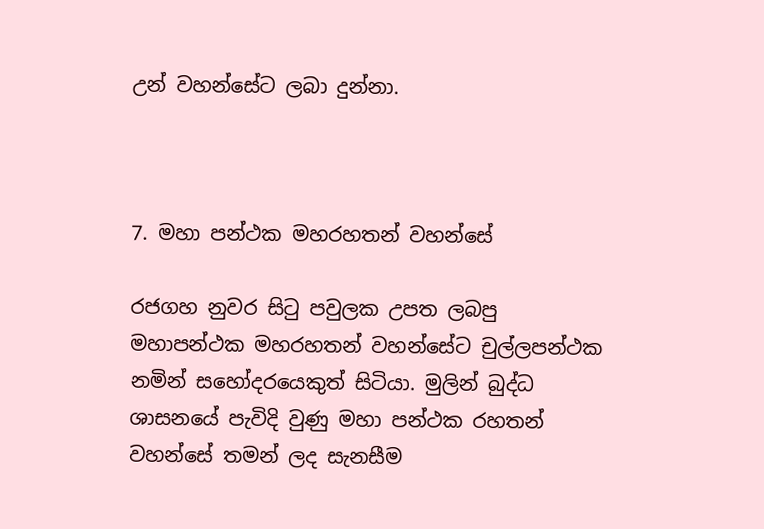උන් වහන්සේට ලබා දුන්නා.



7. මහා පන්ථක මහරහතන් වහන්සේ

රජගහ නුවර සිටු පවුලක උපත ලබපු මහාපන්ථක මහරහතන් වහන්සේට චුල්ලපන්ථක නමින් සහෝදරයෙකුත් සිටියා. මුලින් බුද්ධ ශාසනයේ පැවිදි වුණු මහා පන්ථක රහතන් වහන්සේ තමන් ලද සැනසීම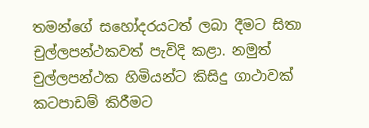තමන්ගේ සහෝදරයටත් ලබා දීමට සිතා චුල්ලපන්ථකවත් පැවිදි කළා. නමුත් චුල්ලපන්ථක හිමියන්ට කිසිදු ගාථාවක් කටපාඩම් කිරීමට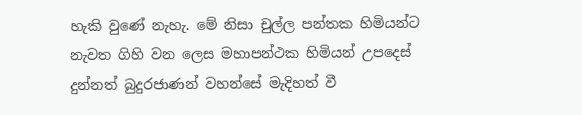හැකි වුණේ නැහැ. මේ නිසා චුල්ල පන්තක හිමියන්ට නැවත ගිහි වන ලෙස මහාපන්ථක හිමියන් උපදෙස් දුන්නත් බුදුරජාණන් වහන්සේ මැදිහත් වී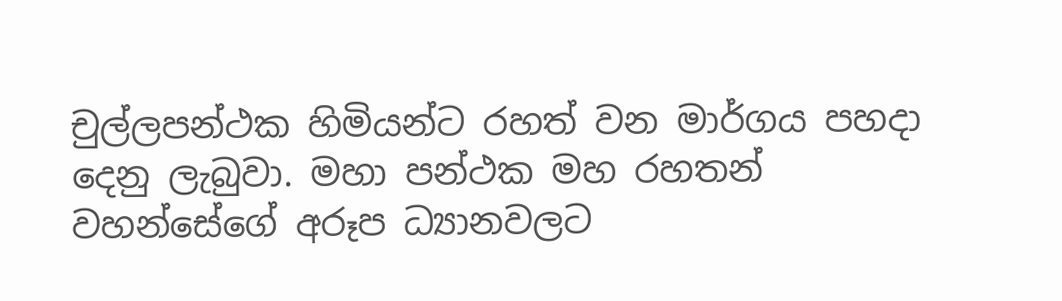චුල්ලපන්ථක හිමියන්ට රහත් වන මාර්ගය පහදා දෙනු ලැබුවා. මහා පන්ථක මහ රහතන් වහන්සේගේ අරූප ධ්‍යානවලට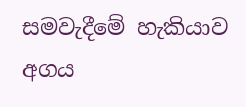සමවැදීමේ හැකියාව අගය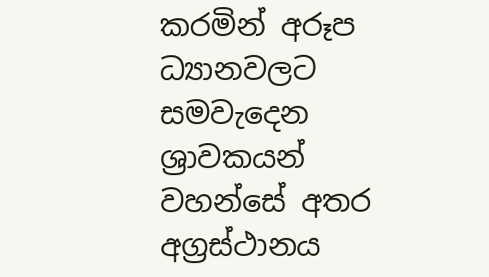කරමින් අරූප ධ්‍යානවලට සමවැදෙන ශ්‍රාවකයන් වහන්සේ අතර අග්‍රස්ථානය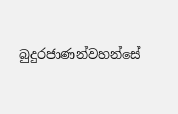බුදුරජාණන්වහන්සේ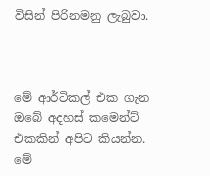විසින් පිරිනමනු ලැබුවා.



මේ ආර්ටිකල් එක ගැන ඔබේ අදහස් කමෙන්ට් එකකින් අපිට කියන්න. මේ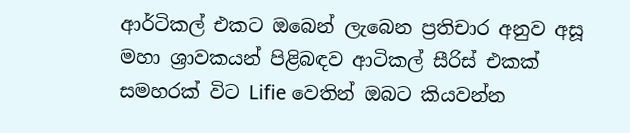ආර්ටිකල් එකට ඔබෙන් ලැබෙන ප්‍රතිචාර අනුව අසූ මහා ශ්‍රාවකයන් පිළිබඳව ආටිකල් සීරිස් එකක් සමහරක් විට Lifie වෙතින් ඔබට කියවන්න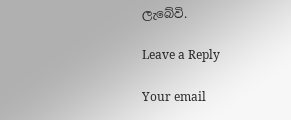ලැබේවි.

Leave a Reply

Your email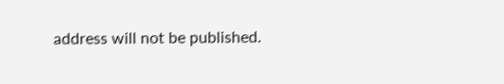address will not be published.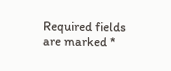Required fields are marked *